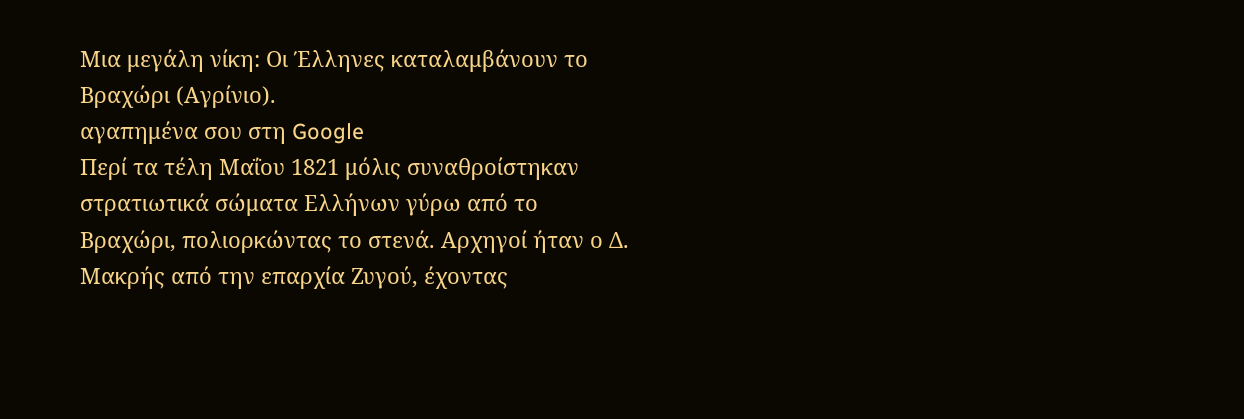Μια μεγάλη νίκη: Οι Έλληνες καταλαμβάνουν το Βραχώρι (Αγρίνιο).
αγαπημένα σου στη Google
Περί τα τέλη Μαΐου 1821 μόλις συναθροίστηκαν στρατιωτικά σώματα Ελλήνων γύρω από το Βραχώρι, πολιορκώντας το στενά. Αρχηγοί ήταν ο Δ. Μακρής από την επαρχία Ζυγού, έχοντας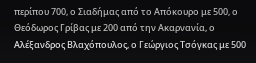περίπου 700, ο Σιαδήμας από το Απόκουρο με 500, ο Θεόδωρος Γρίβας με 200 από την Ακαρνανία, ο Αλέξανδρος Βλαχόπουλος, ο Γεώργιος Τσόγκας με 500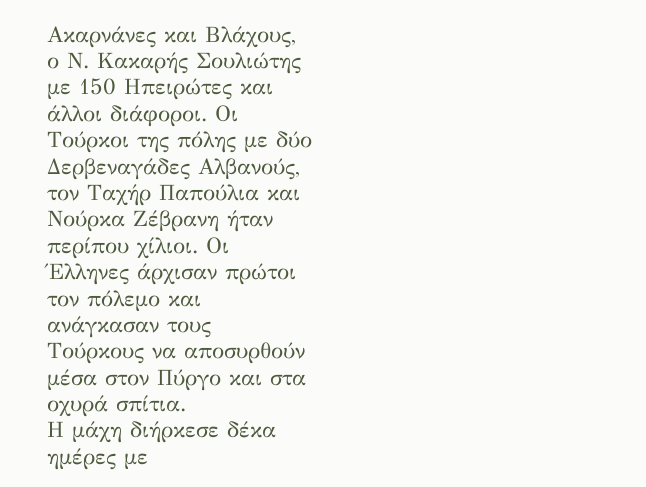Ακαρνάνες και Βλάχους, ο Ν. Κακαρής Σουλιώτης με 150 Ηπειρώτες και άλλοι διάφοροι. Οι Τούρκοι της πόλης με δύο Δερβεναγάδες Αλβανούς, τον Ταχήρ Παπούλια και Νούρκα Ζέβρανη ήταν περίπου χίλιοι. Οι Έλληνες άρχισαν πρώτοι τον πόλεμο και ανάγκασαν τους Τούρκους να αποσυρθούν μέσα στον Πύργο και στα οχυρά σπίτια.
Η μάχη διήρκεσε δέκα ημέρες με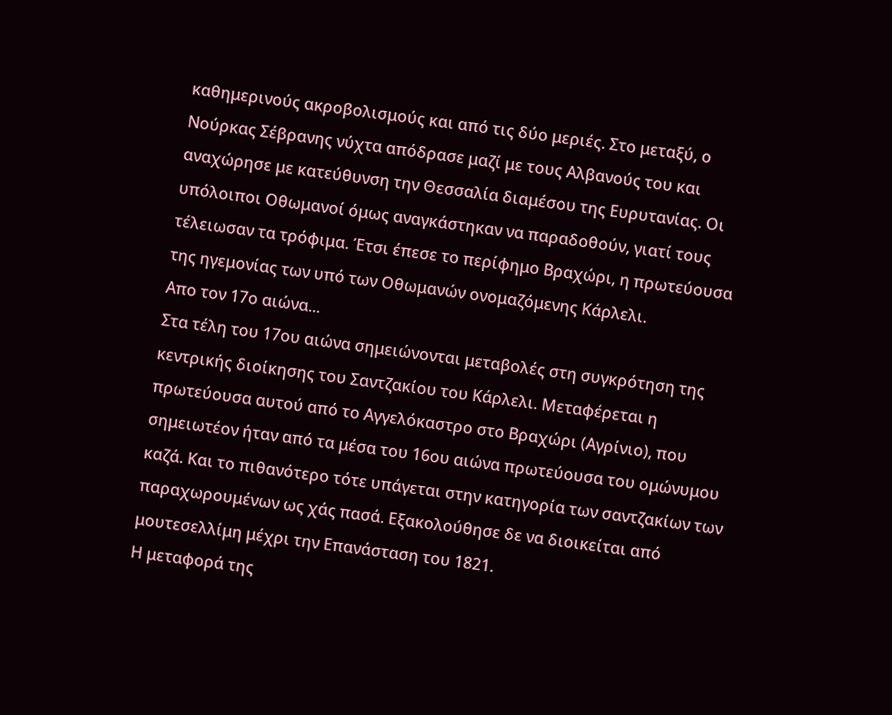καθημερινούς ακροβολισμούς και από τις δύο μεριές. Στο μεταξύ, ο Νούρκας Σέβρανης νύχτα απόδρασε μαζί με τους Αλβανούς του και αναχώρησε με κατεύθυνση την Θεσσαλία διαμέσου της Ευρυτανίας. Οι υπόλοιποι Οθωμανοί όμως αναγκάστηκαν να παραδοθούν, γιατί τους τέλειωσαν τα τρόφιμα. Έτσι έπεσε το περίφημο Βραχώρι, η πρωτεύουσα της ηγεμονίας των υπό των Οθωμανών ονομαζόμενης Κάρλελι.
Απο τον 17ο αιώνα...
Στα τέλη του 17ου αιώνα σημειώνονται μεταβολές στη συγκρότηση της κεντρικής διοίκησης του Σαντζακίου του Κάρλελι. Μεταφέρεται η πρωτεύουσα αυτού από το Αγγελόκαστρο στο Βραχώρι (Αγρίνιο), που σημειωτέον ήταν από τα μέσα του 16ου αιώνα πρωτεύουσα του ομώνυμου καζά. Και το πιθανότερο τότε υπάγεται στην κατηγορία των σαντζακίων των παραχωρουμένων ως χάς πασά. Εξακολούθησε δε να διοικείται από μουτεσελλίμη μέχρι την Επανάσταση του 1821.
Η μεταφορά της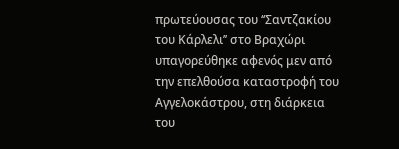πρωτεύουσας του ‘‘Σαντζακίου του Κάρλελι’’ στο Βραχώρι υπαγορεύθηκε αφενός μεν από την επελθούσα καταστροφή του Αγγελοκάστρου, στη διάρκεια του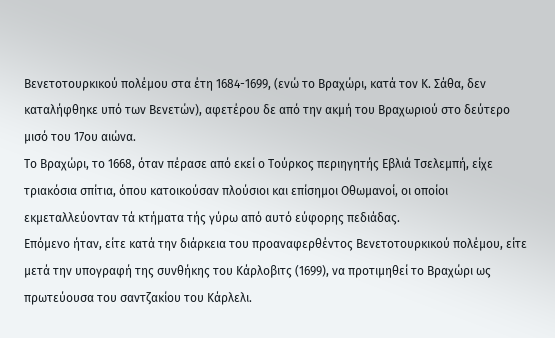Βενετοτουρκικού πολέμου στα έτη 1684-1699, (ενώ το Βραχώρι, κατά τον Κ. Σάθα, δεν καταλήφθηκε υπό των Βενετών), αφετέρου δε από την ακμή του Βραχωριού στο δεύτερο μισό του 17ου αιώνα.
Το Βραχώρι, το 1668, όταν πέρασε από εκεί ο Τούρκος περιηγητής Εβλιά Τσελεμπή, είχε τριακόσια σπίτια, όπου κατοικούσαν πλούσιοι και επίσημοι Οθωμανοί, οι οποίοι εκμεταλλεύονταν τά κτήματα τής γύρω από αυτό εύφορης πεδιάδας.
Επόμενο ήταν, είτε κατά την διάρκεια του προαναφερθέντος Βενετοτουρκικού πολέμου, είτε μετά την υπογραφή της συνθήκης του Κάρλοβιτς (1699), να προτιμηθεί το Βραχώρι ως πρωτεύουσα του σαντζακίου του Κάρλελι.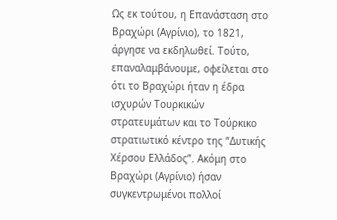Ως εκ τούτου, η Επανάσταση στο Βραχώρι (Αγρίνιο), το 1821, άργησε να εκδηλωθεί. Τούτο, επαναλαμβάνουμε, οφείλεται στο ότι το Βραχώρι ήταν η έδρα ισχυρών Τουρκικών στρατευμάτων και το Τούρκικο στρατιωτικό κέντρο της “Δυτικής Χέρσου Ελλάδος”. Ακόμη στο Βραχώρι (Αγρίνιο) ήσαν συγκεντρωμένοι πολλοί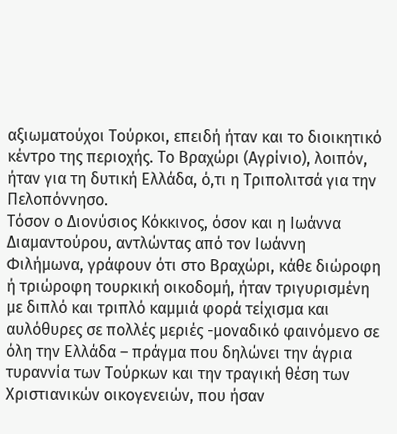αξιωματούχοι Τούρκοι, επειδή ήταν και το διοικητικό κέντρο της περιοχής. Το Βραχώρι (Αγρίνιο), λοιπόν, ήταν για τη δυτική Ελλάδα, ό,τι η Τριπολιτσά για την Πελοπόννησο.
Τόσον ο Διονύσιος Κόκκινος, όσον και η Ιωάννα Διαμαντούρου, αντλώντας από τον Ιωάννη Φιλήμωνα, γράφουν ότι στο Βραχώρι, κάθε διώροφη ή τριώροφη τουρκική οικοδομή, ήταν τριγυρισμένη με διπλό και τριπλό καμμιά φορά τείχισμα και αυλόθυρες σε πολλές μεριές -μοναδικό φαινόμενο σε όλη την Ελλάδα – πράγμα που δηλώνει την άγρια τυραννία των Τούρκων και την τραγική θέση των Χριστιανικών οικογενειών, που ήσαν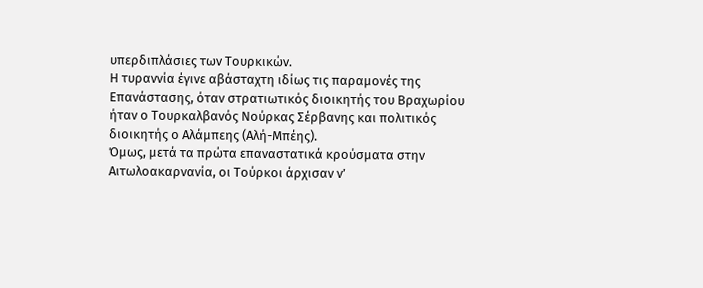υπερδιπλάσιες των Τουρκικών.
Η τυραννία έγινε αβάσταχτη ιδίως τις παραμονές της Επανάστασης, όταν στρατιωτικός διοικητής του Βραχωρίου ήταν ο Τουρκαλβανός Νούρκας Σέρβανης και πολιτικός διοικητής ο Αλάμπεης (Αλή-Μπέης).
Όμως, μετά τα πρώτα επαναστατικά κρούσματα στην Αιτωλοακαρνανία, οι Τούρκοι άρχισαν ν’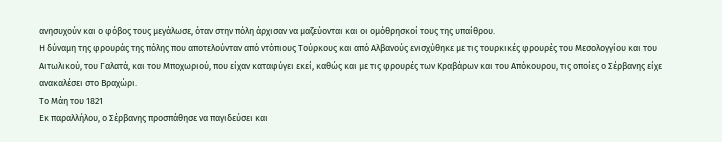ανησυχούν και ο φόβος τους μεγάλωσε, όταν στην πόλη άρχισαν να μαζεύονται και οι ομόθρησκοί τους της υπαίθρου.
Η δύναμη της φρουράς της πόλης που αποτελούνταν από ντόπιους Τούρκους και από Αλβανούς ενισχύθηκε με τις τουρκικές φρουρές του Μεσολογγίου και του Αιτωλικού, του Γαλατά, και του Μποχωριού, που είχαν καταφύγει εκεί, καθώς και με τις φρουρές των Κραβάρων και του Απόκουρου, τις οποίες ο Σέρβανης είχε ανακαλέσει στο Βραχώρι.
Το Μάη του 1821
Εκ παραλλήλου, ο Σέρβανης προσπάθησε να παγιδεύσει και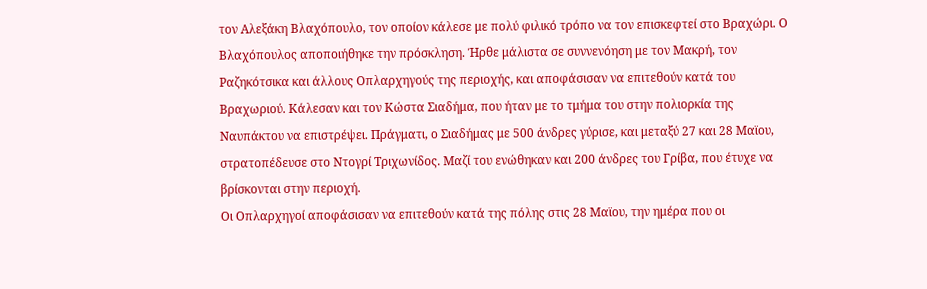τον Αλεξάκη Βλαχόπουλο, τον οποίον κάλεσε με πολύ φιλικό τρόπο να τον επισκεφτεί στο Βραχώρι. Ο Βλαχόπουλος αποποιήθηκε την πρόσκληση. Ήρθε μάλιστα σε συννενόηση με τον Μακρή, τον Ραζηκότσικα και άλλους Οπλαρχηγούς της περιοχής, και αποφάσισαν να επιτεθούν κατά του Βραχωριού. Κάλεσαν και τον Κώστα Σιαδήμα, που ήταν με το τμήμα του στην πολιορκία της Ναυπάκτου να επιστρέψει. Πράγματι, ο Σιαδήμας με 500 άνδρες γύρισε, και μεταξύ 27 και 28 Μαϊου, στρατοπέδευσε στο Ντογρί Τριχωνίδος. Μαζί του ενώθηκαν και 200 άνδρες του Γρίβα, που έτυχε να βρίσκονται στην περιοχή.
Οι Οπλαρχηγοί αποφάσισαν να επιτεθούν κατά της πόλης στις 28 Μαϊου, την ημέρα που οι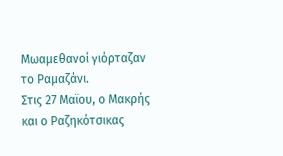Μωαμεθανοί γιόρταζαν το Ραμαζάνι.
Στις 27 Μαϊου, ο Μακρής και ο Ραζηκότσικας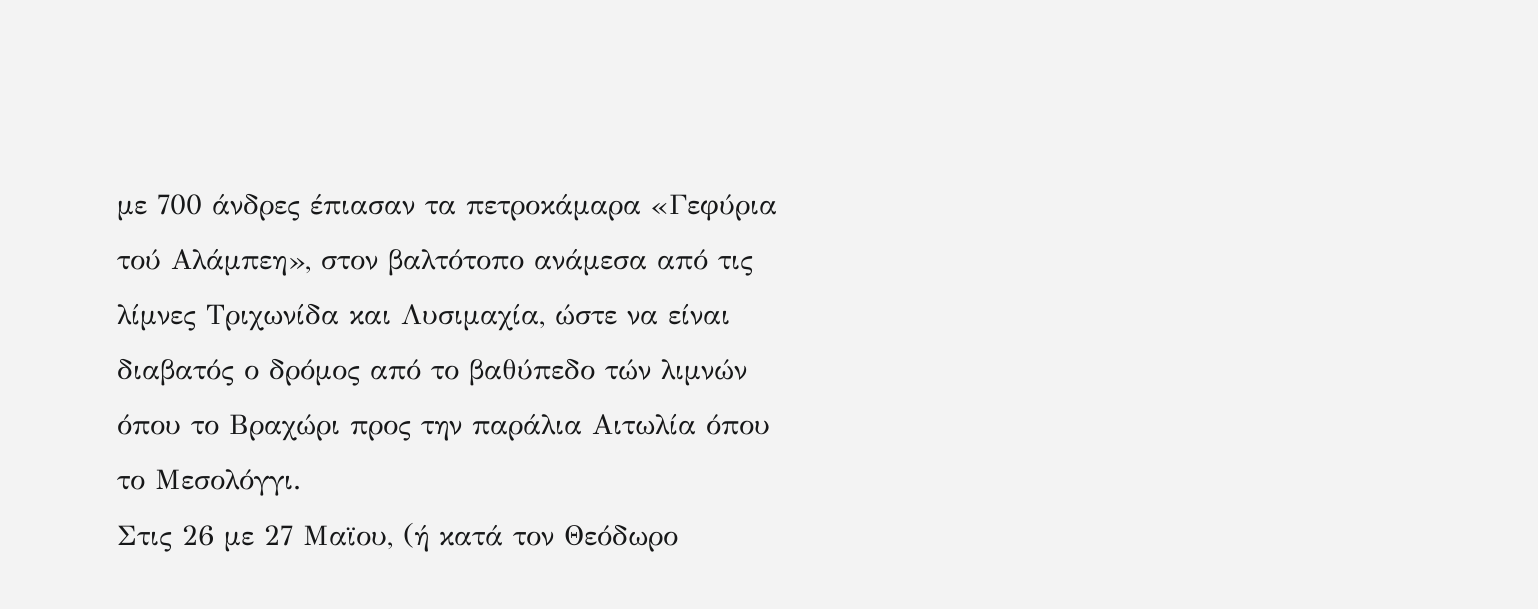με 700 άνδρες έπιασαν τα πετροκάμαρα «Γεφύρια τού Αλάμπεη», στον βαλτότοπο ανάμεσα από τις λίμνες Τριχωνίδα και Λυσιμαχία, ώστε να είναι διαβατός ο δρόμος από το βαθύπεδο τών λιμνών όπου το Βραχώρι προς την παράλια Αιτωλία όπου το Μεσολόγγι.
Στις 26 με 27 Μαϊου, (ή κατά τον Θεόδωρο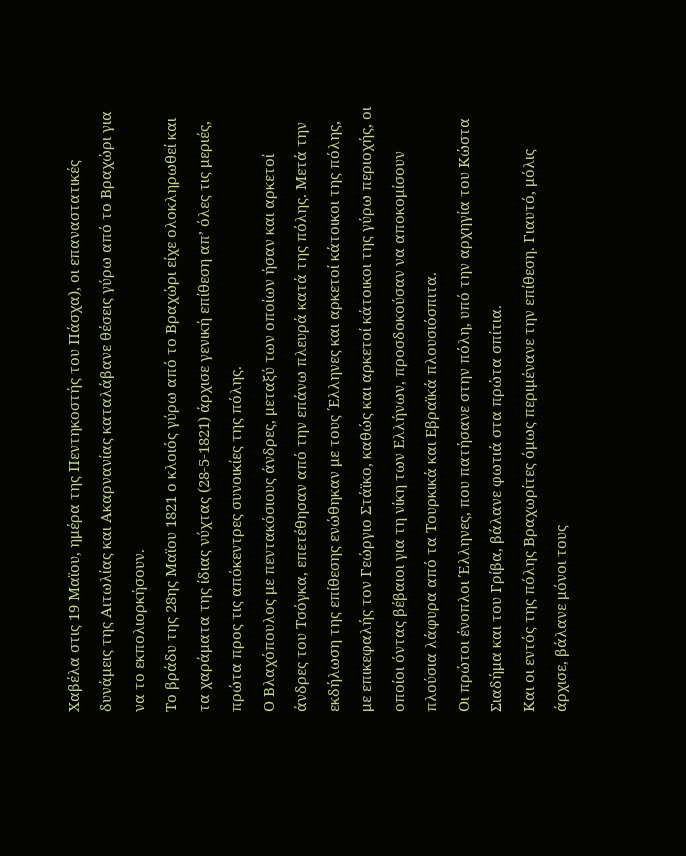Χαβέλα στις 19 Μαϊου, ημέρα της Πεντηκοστής του Πάσχα), οι επαναστατικές δυνάμεις της Αιτωλίας και Ακαρνανίας καταλάβανε θέσεις γύρω από το Βραχώρι για να το εκπολιορκήσουν.
Το βράδυ της 28ης Μαϊου 1821 ο κλοιός γύρω από το Βραχώρι είχε ολοκληρωθεί και τα χαράματα της ίδιας νύχτας (28-5-1821) άρχισε γενική επίθεση απ’ όλες τις μεριές, πρώτα προς τις απόκεντρες συνοικίες της πόλης.
Ο Βλαχόπουλος με πεντακόσιους άνδρες, μεταξύ των οποίων ήσαν και αρκετοί άνδρες του Τσόγκα, επετέθησαν από την επάνω πλευρά κατά της πόλης. Μετά την εκδήλωση της επίθεσης ενώθηκαν με τους ΄Ελληνες και αρκετοί κάτοικοι της πόλης, με επικεφαλής τον Γεώργιο Στάϊκο, καθώς και αρκετοί κάτοικοι της γύρω περιοχής, οι οποίοι όντας βέβαιοι για τη νίκη των Ελλήνων, προσδοκούσαν να αποκομίσουν πλούσια λάφυρα από τα Τουρκικά και Εβραϊκά πλουσιόσπιτα.
Οι πρώτοι ένοπλοι Έλληνες, που πατήσανε στην πόλη, υπό την αρχηγία του Κώστα Σιαδήμα και του Γρίβα, βάλανε φωτιά στα πρώτα σπίτια.
Και οι εντός της πόλης Βραχωρίτες όμως περιμένανε την επίθεση. Γιαυτό, μόλις άρχισε, βάλανε μόνοι τους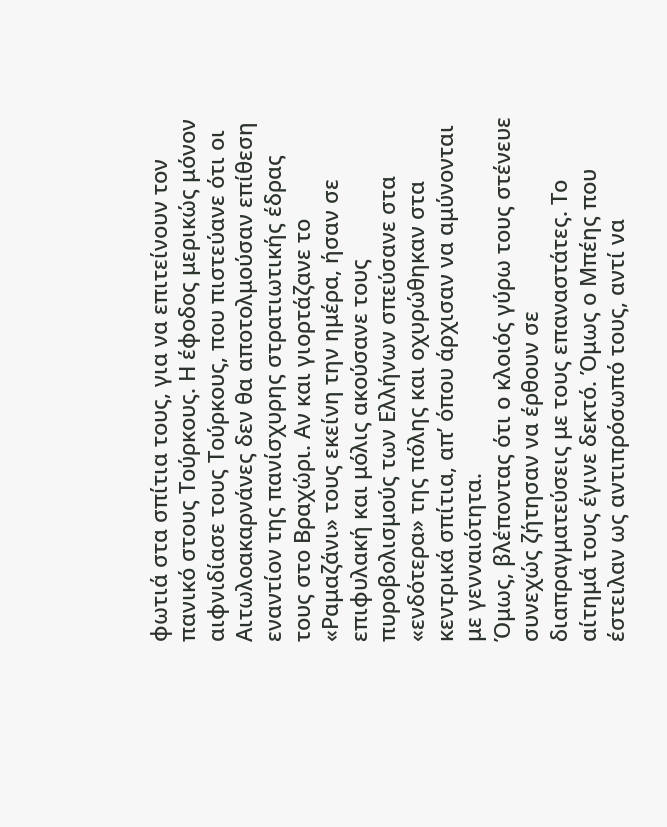φωτιά στα σπίτια τους, για να επιτείνουν τον πανικό στους Τούρκους. Η έφοδος μερικώς μόνον αιφνιδίασε τους Τούρκους, που πιστεύανε ότι οι Αιτωλοακαρνάνες δεν θα αποτολμούσαν επίθεση εναντίον της πανίσχυρης στρατιωτικής έδρας τους στο Βραχώρι. Αν και γιορτάζανε το «Ραμαζάνι» τους εκείνη την ημέρα, ήσαν σε επιφυλακή και μόλις ακούσανε τους πυροβολισμούς των Ελλήνων σπεύσανε στα «ενδότερα» της πόλης και οχυρώθηκαν στα κεντρικά σπίτια, απ’ όπου άρχισαν να αμύνονται με γενναιότητα.
Όμως, βλέποντας ότι ο κλοιός γύρω τους στένευε συνεχώς ζήτησαν να έρθουν σε διαπραγματεύσεις με τους επαναστάτες. Το αίτημά τους έγινε δεκτό. Όμως ο Μπέης που έστειλαν ως αντιπρόσωπό τους, αντί να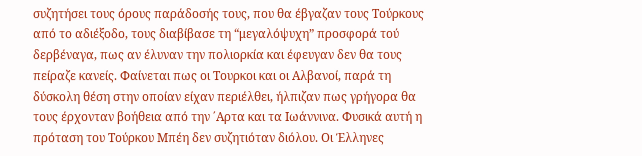συζητήσει τους όρους παράδοσής τους, που θα έβγαζαν τους Τούρκους από το αδιέξοδο, τους διαβίβασε τη “μεγαλόψυχη” προσφορά τού δερβέναγα, πως αν έλυναν την πολιορκία και έφευγαν δεν θα τους πείραζε κανείς. Φαίνεται πως οι Τουρκοι και οι Αλβανοί, παρά τη δύσκολη θέση στην οποίαν είχαν περιέλθει, ήλπιζαν πως γρήγορα θα τους έρχονταν βοήθεια από την ΄Αρτα και τα Ιωάννινα. Φυσικά αυτή η πρόταση του Τούρκου Μπέη δεν συζητιόταν διόλου. Οι Έλληνες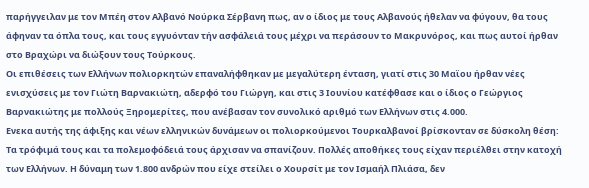παρήγγειλαν με τον Μπέη στον Αλβανό Νούρκα Σέρβανη πως, αν ο ίδιος με τους Αλβανούς ήθελαν να φύγουν, θα τους άφηναν τα όπλα τους, και τους εγγυόνταν τήν ασφάλειά τους μέχρι να περάσουν το Μακρυνόρος, και πως αυτοί ήρθαν στο Βραχώρι να διώξουν τους Τούρκους.
Οι επιθέσεις των Ελλήνων πολιορκητών επαναλήφθηκαν με μεγαλύτερη ένταση, γιατί στις 30 Μαϊου ήρθαν νέες ενισχύσεις με τον Γιώτη Βαρνακιώτη, αδερφό του Γιώργη, και στις 3 Ιουνίου κατέφθασε και ο ίδιος ο Γεώργιος Βαρνακιώτης με πολλούς Ξηρομερίτες, που ανέβασαν τον συνολικό αριθμό των Ελλήνων στις 4.000.
Ενεκα αυτής της άφιξης και νέων ελληνικών δυνάμεων οι πολιορκούμενοι Τουρκαλβανοί βρίσκονταν σε δύσκολη θέση: Τα τρόφιμά τους και τα πολεμοφόδειά τους άρχισαν να σπανίζουν. Πολλές αποθήκες τους είχαν περιέλθει στην κατοχή των Ελλήνων. Η δύναμη των 1.800 ανδρών που είχε στείλει ο Χουρσίτ με τον Ισμαήλ Πλιάσα, δεν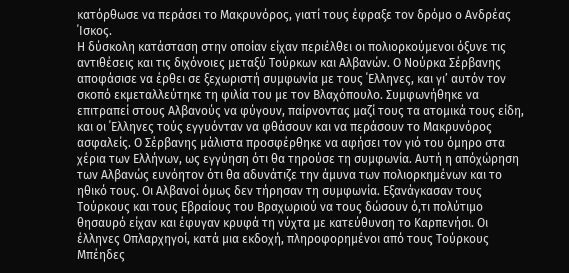κατόρθωσε να περάσει το Μακρυνόρος, γιατί τους έφραξε τον δρόμο ο Ανδρέας ΄Ισκος.
Η δύσκολη κατάσταση στην οποίαν είχαν περιέλθει οι πολιορκούμενοι όξυνε τις αντιθέσεις και τις διχόνοιες μεταξύ Τούρκων και Αλβανών. Ο Νούρκα Σέρβανης αποφάσισε να έρθει σε ξεχωριστή συμφωνία με τους ΄Ελληνες, και γι’ αυτόν τον σκοπό εκμεταλλεύτηκε τη φιλία του με τον Βλαχόπουλο. Συμφωνήθηκε να επιτραπεί στους Αλβανούς να φύγουν, παίρνοντας μαζί τους τα ατομικά τους είδη, και οι ΄Ελληνες τούς εγγυόνταν να φθάσουν και να περάσουν το Μακρυνόρος ασφαλείς. Ο Σέρβανης μάλιστα προσφέρθηκε να αφήσει τον γιό του όμηρο στα χέρια των Ελλήνων, ως εγγύηση ότι θα τηρούσε τη συμφωνία. Αυτή η απόχώρηση των Αλβανώς ευνόητον ότι θα αδυνάτιζε την άμυνα των πολιορκημένων και το ηθικό τους. Οι Αλβανοί όμως δεν τήρησαν τη συμφωνία. Εξανάγκασαν τους Τούρκους και τους Εβραίους του Βραχωριού να τους δώσουν ό,τι πολύτιμο θησαυρό είχαν και έφυγαν κρυφά τη νύχτα με κατεύθυνση το Καρπενήσι. Οι έλληνες Οπλαρχηγοί, κατά μια εκδοχή, πληροφορημένοι από τους Τούρκους Μπέηδες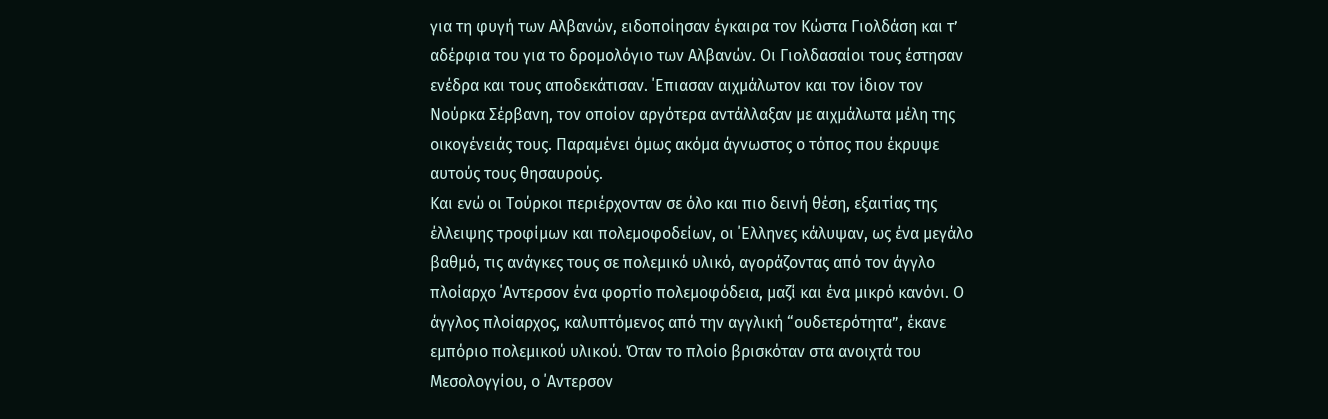για τη φυγή των Αλβανών, ειδοποίησαν έγκαιρα τον Κώστα Γιολδάση και τ’ αδέρφια του για το δρομολόγιο των Αλβανών. Οι Γιολδασαίοι τους έστησαν ενέδρα και τους αποδεκάτισαν. ΄Επιασαν αιχμάλωτον και τον ίδιον τον Νούρκα Σέρβανη, τον οποίον αργότερα αντάλλαξαν με αιχμάλωτα μέλη της οικογένειάς τους. Παραμένει όμως ακόμα άγνωστος ο τόπος που έκρυψε αυτούς τους θησαυρούς.
Και ενώ οι Τούρκοι περιέρχονταν σε όλο και πιο δεινή θέση, εξαιτίας της έλλειψης τροφίμων και πολεμοφοδείων, οι ΄Ελληνες κάλυψαν, ως ένα μεγάλο βαθμό, τις ανάγκες τους σε πολεμικό υλικό, αγοράζοντας από τον άγγλο πλοίαρχο ΄Αντερσον ένα φορτίο πολεμοφόδεια, μαζί και ένα μικρό κανόνι. Ο άγγλος πλοίαρχος, καλυπτόμενος από την αγγλική “ουδετερότητα”, έκανε εμπόριο πολεμικού υλικού. Όταν το πλοίο βρισκόταν στα ανοιχτά του Μεσολογγίου, ο ΄Αντερσον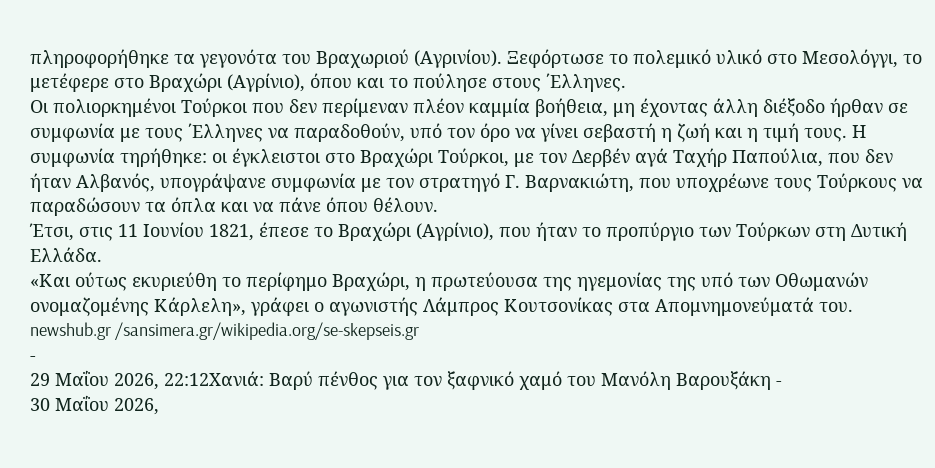πληροφορήθηκε τα γεγονότα του Βραχωριού (Αγρινίου). Ξεφόρτωσε το πολεμικό υλικό στο Μεσολόγγι, το μετέφερε στο Βραχώρι (Αγρίνιο), όπου και το πούλησε στους ΄Ελληνες.
Οι πολιορκημένοι Τούρκοι που δεν περίμεναν πλέον καμμία βοήθεια, μη έχοντας άλλη διέξοδο ήρθαν σε συμφωνία με τους ΄Ελληνες να παραδοθούν, υπό τον όρο να γίνει σεβαστή η ζωή και η τιμή τους. Η συμφωνία τηρήθηκε: οι έγκλειστοι στο Βραχώρι Τούρκοι, με τον Δερβέν αγά Ταχήρ Παπούλια, που δεν ήταν Αλβανός, υπογράψανε συμφωνία με τον στρατηγό Γ. Βαρνακιώτη, που υποχρέωνε τους Τούρκους να παραδώσουν τα όπλα και να πάνε όπου θέλουν.
Έτσι, στις 11 Ιουνίου 1821, έπεσε το Βραχώρι (Αγρίνιο), που ήταν το προπύργιο των Τούρκων στη Δυτική Ελλάδα.
«Και ούτως εκυριεύθη το περίφημο Βραχώρι, η πρωτεύουσα της ηγεμονίας της υπό των Οθωμανών ονομαζομένης Κάρλελη», γράφει ο αγωνιστής Λάμπρος Κουτσονίκας στα Απομνημονεύματά του.
newshub.gr /sansimera.gr/wikipedia.org/se-skepseis.gr
-
29 Μαΐου 2026, 22:12Χανιά: Βαρύ πένθος για τον ξαφνικό χαμό του Μανόλη Βαρουξάκη -
30 Μαΐου 2026,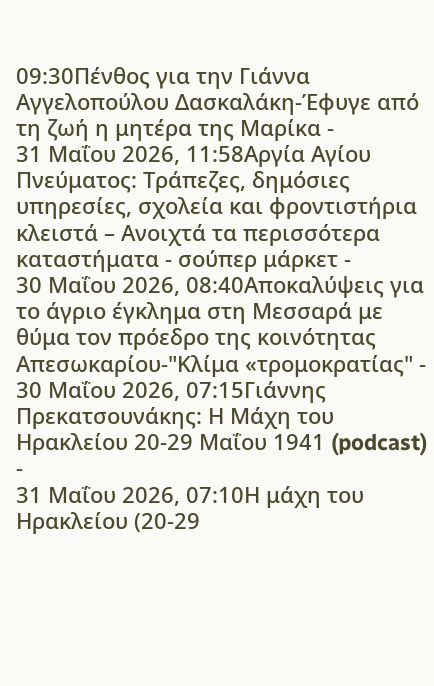09:30Πένθος για την Γιάννα Αγγελοπούλου Δασκαλάκη-Έφυγε από τη ζωή η μητέρα της Μαρίκα -
31 Μαΐου 2026, 11:58Αργία Αγίου Πνεύματος: Τράπεζες, δημόσιες υπηρεσίες, σχολεία και φροντιστήρια κλειστά – Ανοιχτά τα περισσότερα καταστήματα - σούπερ μάρκετ -
30 Μαΐου 2026, 08:40Αποκαλύψεις για το άγριο έγκλημα στη Μεσσαρά με θύμα τον πρόεδρο της κοινότητας Απεσωκαρίου-"Κλίμα «τρομοκρατίας" -
30 Μαΐου 2026, 07:15Γιάννης Πρεκατσουνάκης: Η Μάχη του Ηρακλείου 20-29 Μαΐου 1941 (podcast) -
31 Μαΐου 2026, 07:10Η μάχη του Ηρακλείου (20-29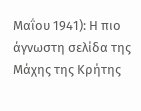Μαΐου 1941): Η πιο άγνωστη σελίδα της Μάχης της Κρήτης